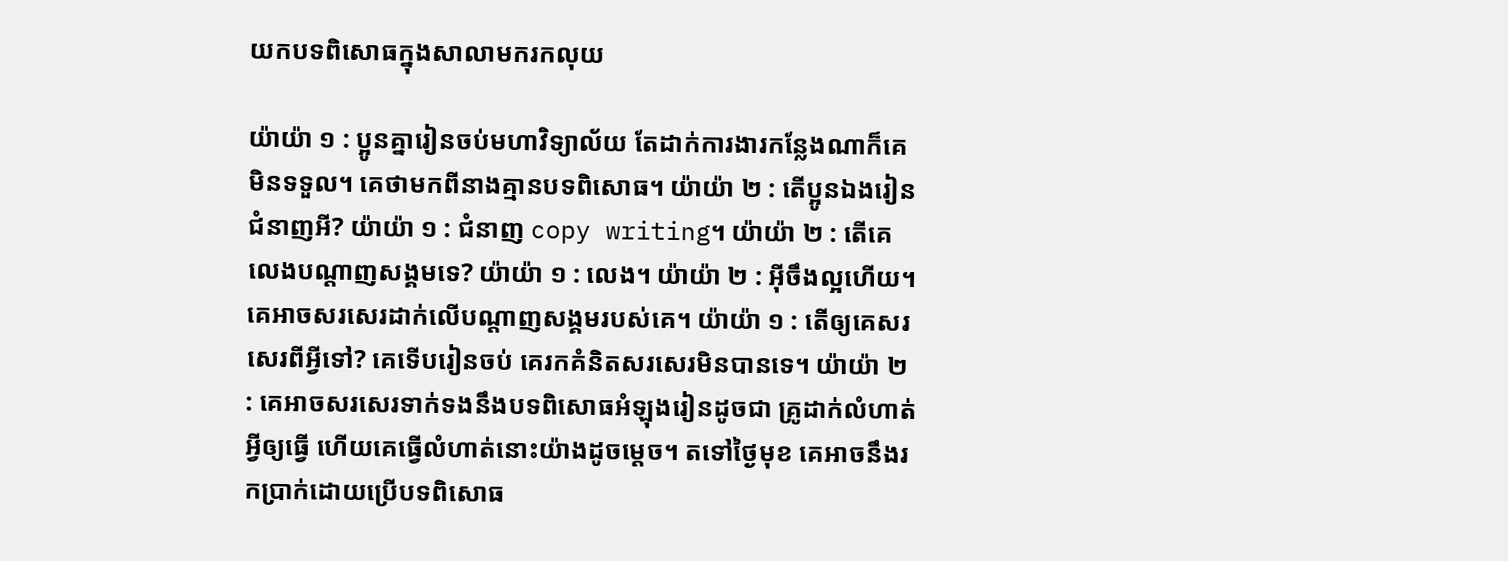យកបទពិសោធក្នុងសាលាមករកលុយ

យ៉ាយ៉ា ១ : ប្អូនគ្នារៀនចប់មហាវិទ្យាល័យ តែដាក់ការងារកន្លែងណាក៏គេមិនទទួល។ គេថាមកពីនាងគ្មានបទពិសោធ។ យ៉ាយ៉ា ២ : តើប្អូនឯងរៀនជំនាញអី? យ៉ាយ៉ា ១ : ជំនាញ copy writing។ យ៉ាយ៉ា ២ : តើគេលេងបណ្តាញសង្គមទេ? យ៉ាយ៉ា ១ : លេង។ យ៉ាយ៉ា ២ : អ៊ីចឹងល្អហើយ។ គេអាចសរសេរដាក់លើបណ្តាញសង្គមរបស់គេ។ យ៉ាយ៉ា ១ : តើឲ្យគេសរសេរពីអ្វីទៅ? គេទើបរៀនចប់ គេរកគំនិតសរសេរមិនបានទេ។ យ៉ាយ៉ា ២ : គេអាចសរសេរទាក់ទងនឹងបទពិសោធអំឡុងរៀនដូចជា គ្រូដាក់លំហាត់អ្វីឲ្យធ្វើ ហើយគេធ្វើលំហាត់នោះយ៉ាងដូចម្តេច។ តទៅថ្ងៃមុខ គេអាចនឹងរកប្រាក់ដោយប្រើបទពិសោធ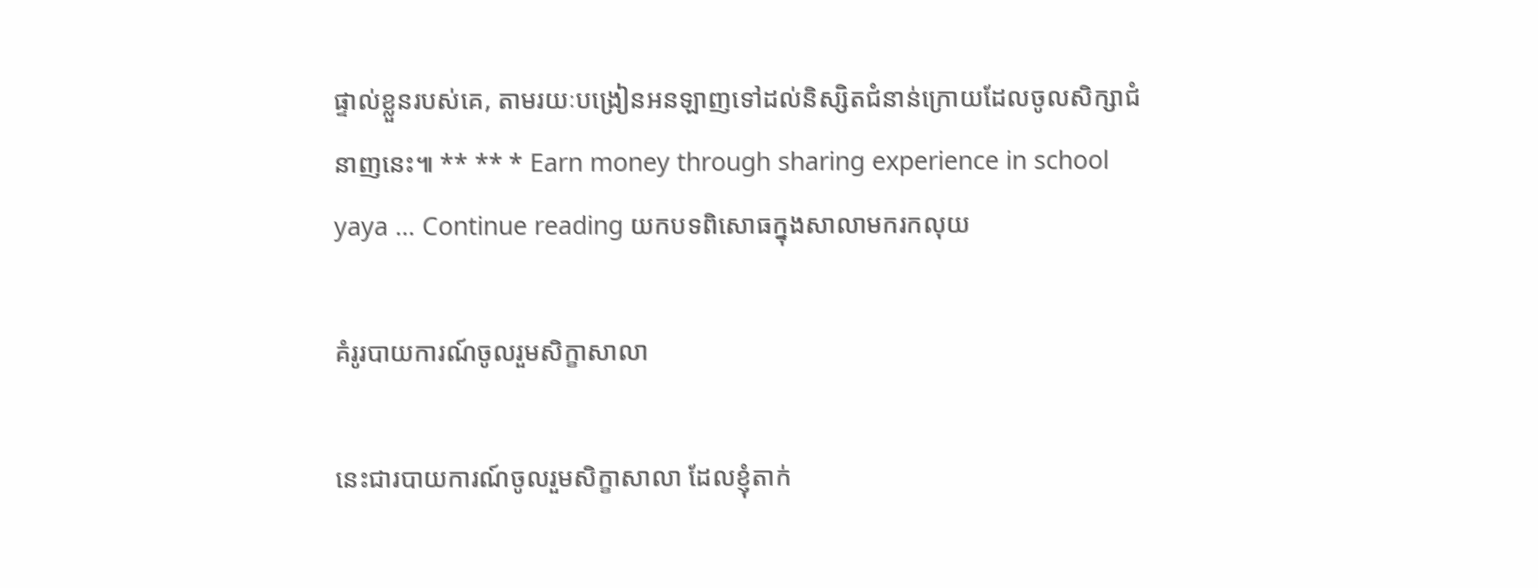ផ្ទាល់ខ្លួនរបស់គេ, តាមរយៈបង្រៀនអនឡាញទៅដល់និស្សិតជំនាន់ក្រោយដែលចូលសិក្សាជំនាញនេះ៕ ** ** * Earn money through sharing experience in school yaya … Continue reading យកបទពិសោធក្នុងសាលាមករកលុយ

គំរូរបាយការណ៍ចូលរួមសិក្ខាសាលា

នេះជារបាយការណ៍ចូលរួមសិក្ខាសាលា ដែលខ្ញុំតាក់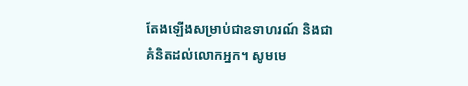តែងឡើងសម្រាប់ជាឧទាហរណ៍ និងជាគំនិតដល់លោកអ្នក។ សូមមេ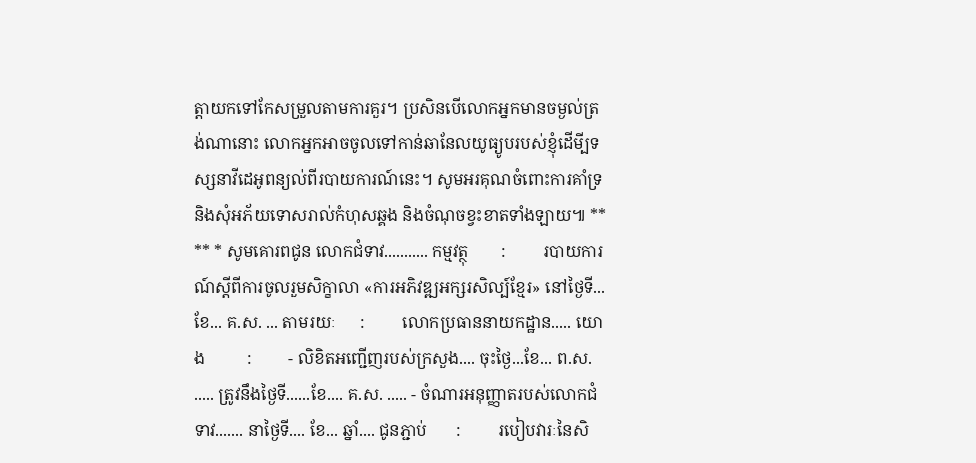ត្តាយកទៅកែសម្រួលតាមការគួរ។ ប្រសិនបើលោកអ្នកមានចម្ងល់ត្រង់ណានោះ លោកអ្នកអាចចូលទៅកាន់ឆានែលយូធ្យូបរបស់ខ្ញុំដើមី្បទស្សនាវីដេអូពន្យល់ពីរបាយការណ៍នេះ។ សូមអរគុណចំពោះការគាំទ្រ និងសុំអភ័យទោសរាល់កំហុសឆ្គង និងចំណុចខ្វះខាតទាំងឡាយ៕ ** ** * សូមគោរពជូន លោកជំទាវ........... កម្មវត្ថុ        :         របាយការណ៍ស្តីពីការចូលរួមសិក្ខាលា «ការអភិវឌ្ឍអក្សរសិល្ប៍ខ្មែរ» នៅថ្ងៃទី... ខែ... គ.ស. ... តាមរយៈ      :         លោកប្រធាននាយកដ្ឋាន..... យោង          :         - លិខិតអញ្ជើញរបស់ក្រសួង.... ចុះថ្ងៃ...ខែ... ព.ស. ..... ត្រូវនឹងថ្ងៃទី......ខែ.... គ.ស. ..... - ចំណារអនុញ្ញាតរបស់លោកជំទាវ....... នាថ្ងៃទី.... ខែ... ឆ្នាំ.... ជូនភ្ជាប់       :         របៀបវារៈនៃសិ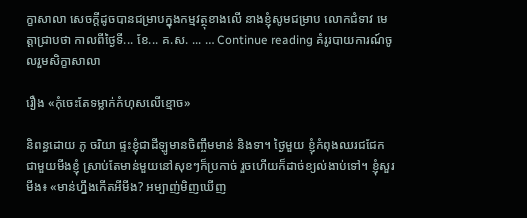ក្ខាសាលា សេចក្តីដូចបានជម្រាបក្នុងកម្មវត្ថុខាងលើ នាងខ្ញុំសូមជម្រាប លោកជំទាវ មេត្តាជ្រាបថា កាលពីថ្ងៃទី... ខែ... គ.ស. ... … Continue reading គំរូរបាយការណ៍ចូលរួមសិក្ខាសាលា

រឿង «កុំចេះតែទម្លាក់កំហុសលើខ្មោច»

និពន្ធដោយ ភូ ចរិយា ផ្ទះខ្ញុំជាដីឡូមានចិញ្ចឹមមាន់ និងទា។ ថ្ងៃមួយ ខ្ញុំកំពុងឈរជជែកជាមួយមីងខ្ញុំ ស្រាប់តែមាន់មួយនៅសុខៗក៏ប្រកាច់ រួចហើយក៏ដាច់ខ្យល់ងាប់ទៅ។ ខ្ញុំសួរមីង៖ «មាន់ហ្នឹងកើតអីមីង? អម្បាញ់មិញឃើញ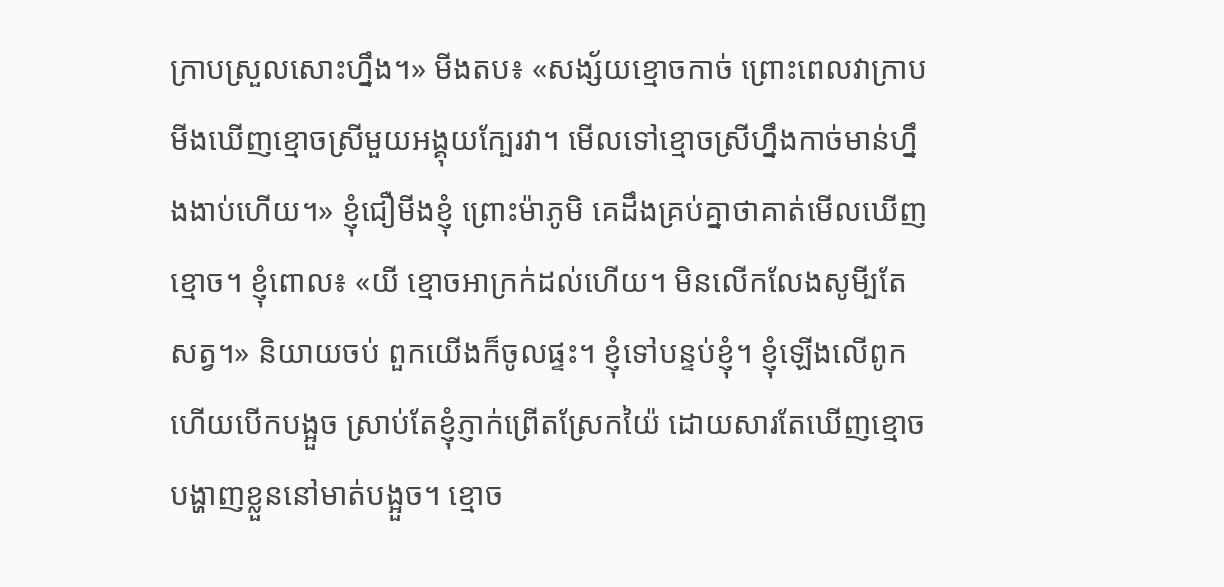ក្រាបស្រួលសោះហ្នឹង។» មីងតប៖ «សង្ស័យខ្មោចកាច់ ព្រោះពេលវាក្រាប មីងឃើញខ្មោចស្រីមួយអង្គុយក្បែរវា។ មើលទៅខ្មោចស្រីហ្នឹងកាច់មាន់ហ្នឹងងាប់ហើយ។» ខ្ញុំជឿមីងខ្ញុំ ព្រោះម៉ាភូមិ គេដឹងគ្រប់គ្នាថាគាត់មើលឃើញខ្មោច។ ខ្ញុំពោល៖ «យី ខ្មោចអាក្រក់ដល់ហើយ។ មិនលើកលែងសូមី្បតែសត្វ។» និយាយចប់ ពួកយើងក៏ចូលផ្ទះ។ ខ្ញុំទៅបន្ទប់ខ្ញុំ។ ខ្ញុំឡើងលើពូក ហើយបើកបង្អួច ស្រាប់តែខ្ញុំភ្ញាក់ព្រើតស្រែកយ៉ៃ ដោយសារតែឃើញខ្មោចបង្ហាញខ្លួននៅមាត់បង្អួច។ ខ្មោច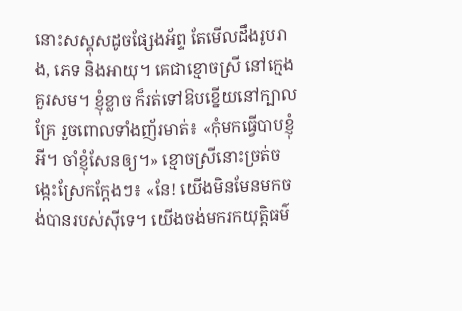នោះសស្គុសដូចផ្សែងអ័ព្ទ តែមើលដឹងរូបរាង, ភេទ និងអាយុ។ គេជាខ្មោចស្រី នៅក្មេងគួរសម។ ខ្ញុំខ្លាច ក៏រត់ទៅឱបខ្នើយនៅក្បាលគ្រែ រួចពោលទាំងញ័រមាត់៖ «កុំមកធ្វើបាបខ្ញុំអី។ ចាំខ្ញុំសែនឲ្យ។» ខ្មោចស្រីនោះច្រត់ចង្កេះស្រែកក្តែងៗ៖ «នែ! យើងមិនមែនមកចង់បានរបស់ស៊ីទេ។ យើងចង់មករកយុត្តិធម៌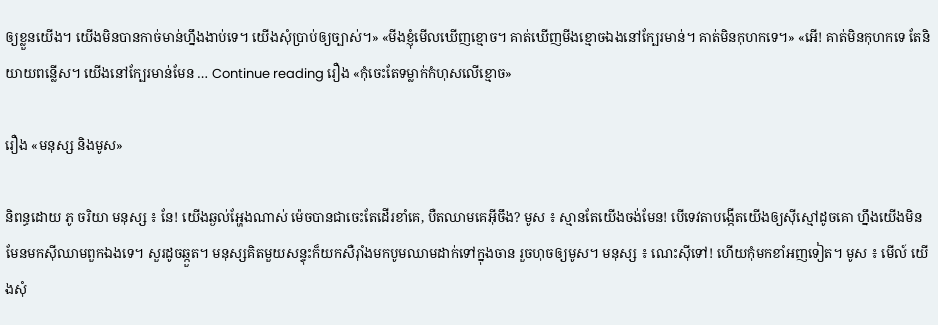ឲ្យខ្លួនយើង។ យើងមិនបានកាច់មាន់ហ្នឹងងាប់ទេ។ យើងសុំប្រាប់ឲ្យច្បាស់។» «មីងខ្ញុំមើលឃើញខ្មោច។ គាត់ឃើញមីងខ្មោចឯងនៅក្បែរមាន់។ គាត់មិនកុហកទេ។» «អើ! គាត់មិនកុហកទេ តែនិយាយពន្លើស។ យើងនៅក្បែរមាន់មែន … Continue reading រឿង «កុំចេះតែទម្លាក់កំហុសលើខ្មោច»

រឿង «មនុស្ស និងមូស»

និពន្ធដោយ ភូ ចរិយា មនុស្ស ៖ នែ! យើងឆ្ងល់អ្ហែងណាស់ ម៉េចបានជាចេះតែដើរខាំគេ, បឺតឈាមគេអ៊ីចឹង? មូស ៖ ស្មានតែយើងចង់មែន! បើទេវតាបង្កើតយើងឲ្យស៊ីស្មៅដូចគោ ហ្នឹងយើងមិនមែនមកស៊ីឈាមពួកឯងទេ។ សួរដូចឆ្កួត។ មនុស្សគិតមួយសន្ទុះក៏យកសឺរ៉ាំងមកបូមឈាមដាក់ទៅក្នុងចាន រួចហុចឲ្យមូស។ មនុស្ស ៖ ណេះស៊ីទៅ! ហើយកុំមកខាំអញទៀត។ មូស ៖ មើល៍ យើងសុំ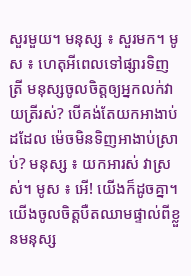សួរមួយ។ មនុស្ស ៖ សួរមក។ មូស ៖ ហេតុអីពេលទៅផ្សារទិញត្រី មនុស្សចូលចិត្តឲ្យអ្នកលក់វាយត្រីរស់? បើគង់តែយកអាងាប់ដដែល ម៉េចមិនទិញអាងាប់ស្រាប់? មនុស្ស ៖ យកអារស់ វាស្រស់។ មូស ៖ អើ! យើងក៏ដូចគ្នា។ យើងចូលចិត្តបឺតឈាមផ្ទាល់ពីខ្លួនមនុស្ស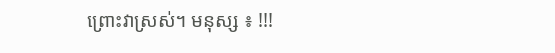ព្រោះវាស្រស់។ មនុស្ស ៖ !!!